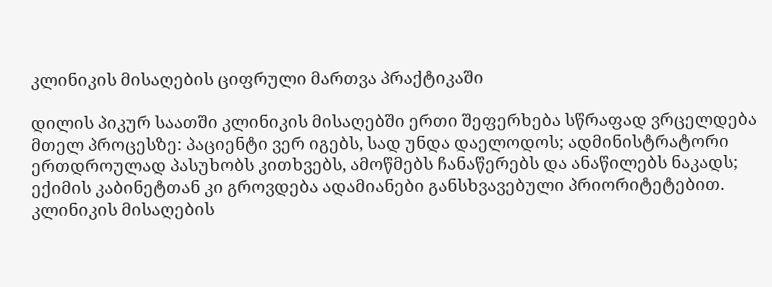კლინიკის მისაღების ციფრული მართვა პრაქტიკაში

დილის პიკურ საათში კლინიკის მისაღებში ერთი შეფერხება სწრაფად ვრცელდება მთელ პროცესზე: პაციენტი ვერ იგებს, სად უნდა დაელოდოს; ადმინისტრატორი ერთდროულად პასუხობს კითხვებს, ამოწმებს ჩანაწერებს და ანაწილებს ნაკადს; ექიმის კაბინეტთან კი გროვდება ადამიანები განსხვავებული პრიორიტეტებით. კლინიკის მისაღების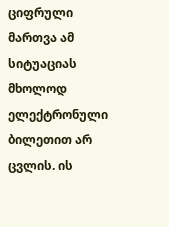ციფრული მართვა ამ სიტუაციას მხოლოდ ელექტრონული ბილეთით არ ცვლის. ის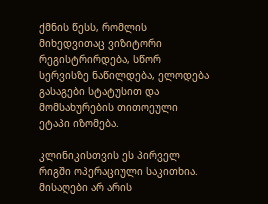ქმნის წესს, რომლის მიხედვითაც ვიზიტორი რეგისტრირდება, სწორ სერვისზე ნაწილდება, ელოდება გასაგები სტატუსით და მომსახურების თითოეული ეტაპი იზომება.

კლინიკისთვის ეს პირველ რიგში ოპერაციული საკითხია. მისაღები არ არის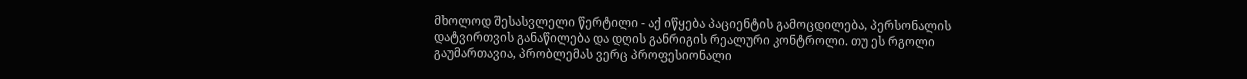მხოლოდ შესასვლელი წერტილი - აქ იწყება პაციენტის გამოცდილება, პერსონალის დატვირთვის განაწილება და დღის განრიგის რეალური კონტროლი. თუ ეს რგოლი გაუმართავია, პრობლემას ვერც პროფესიონალი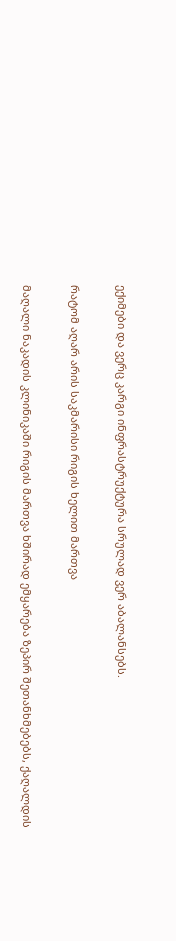ექიმები და ვერც კარგი ინფრასტრუქტურა სრულად ვერ აბალანსებს.

რატომ აღარ არის საკმარისი რიგის ხელით მართვა

მაღალი ნაკადის კლინიკაში რიგის მართვა ხშირად ემყარება ზეპირ შეთანხმებებს, ქაღალდის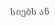სიებს ან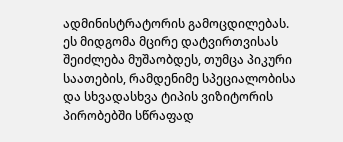ადმინისტრატორის გამოცდილებას. ეს მიდგომა მცირე დატვირთვისას შეიძლება მუშაობდეს, თუმცა პიკური საათების, რამდენიმე სპეციალობისა და სხვადასხვა ტიპის ვიზიტორის პირობებში სწრაფად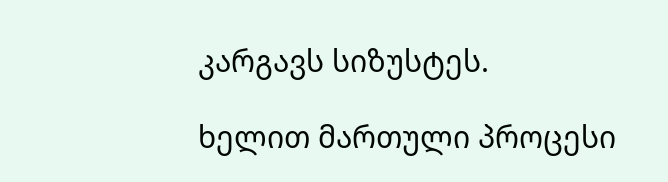კარგავს სიზუსტეს.

ხელით მართული პროცესი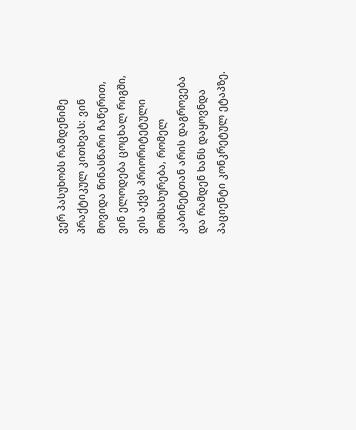ვერ პასუხობს რამდენიმე პრაქტიკულ კითხვას: ვინ მოვიდა წინასწარი ჩაწერით, ვინ ელოდება ცოცხალ რიგში, ვის აქვს პრიორიტეტული მომსახურება, რომელ კაბინეტთან არის დაგროვება და რამდენ ხანს დაყოვნდა პაციენტი კონკრეტულ ეტაპზე.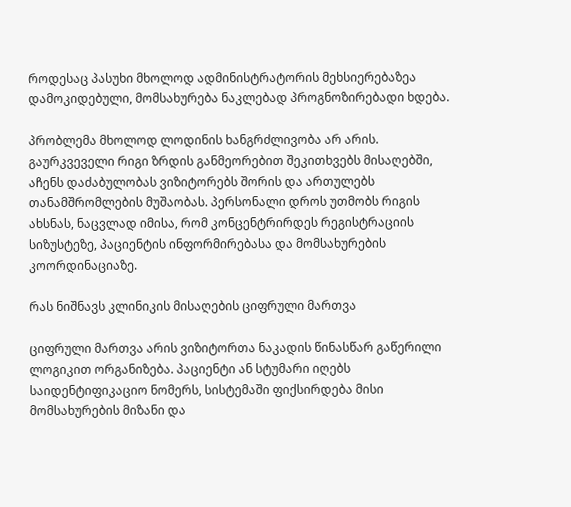როდესაც პასუხი მხოლოდ ადმინისტრატორის მეხსიერებაზეა დამოკიდებული, მომსახურება ნაკლებად პროგნოზირებადი ხდება.

პრობლემა მხოლოდ ლოდინის ხანგრძლივობა არ არის. გაურკვეველი რიგი ზრდის განმეორებით შეკითხვებს მისაღებში, აჩენს დაძაბულობას ვიზიტორებს შორის და ართულებს თანამშრომლების მუშაობას. პერსონალი დროს უთმობს რიგის ახსნას, ნაცვლად იმისა, რომ კონცენტრირდეს რეგისტრაციის სიზუსტეზე, პაციენტის ინფორმირებასა და მომსახურების კოორდინაციაზე.

რას ნიშნავს კლინიკის მისაღების ციფრული მართვა

ციფრული მართვა არის ვიზიტორთა ნაკადის წინასწარ გაწერილი ლოგიკით ორგანიზება. პაციენტი ან სტუმარი იღებს საიდენტიფიკაციო ნომერს, სისტემაში ფიქსირდება მისი მომსახურების მიზანი და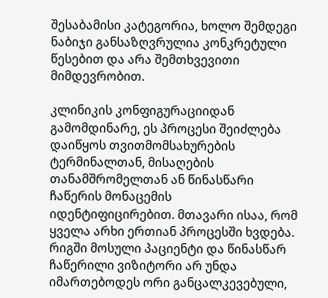შესაბამისი კატეგორია, ხოლო შემდეგი ნაბიჯი განსაზღვრულია კონკრეტული წესებით და არა შემთხვევითი მიმდევრობით.

კლინიკის კონფიგურაციიდან გამომდინარე, ეს პროცესი შეიძლება დაიწყოს თვითმომსახურების ტერმინალთან, მისაღების თანამშრომელთან ან წინასწარი ჩაწერის მონაცემის იდენტიფიცირებით. მთავარი ისაა, რომ ყველა არხი ერთიან პროცესში ხვდება. რიგში მოსული პაციენტი და წინასწარ ჩაწერილი ვიზიტორი არ უნდა იმართებოდეს ორი განცალკევებული,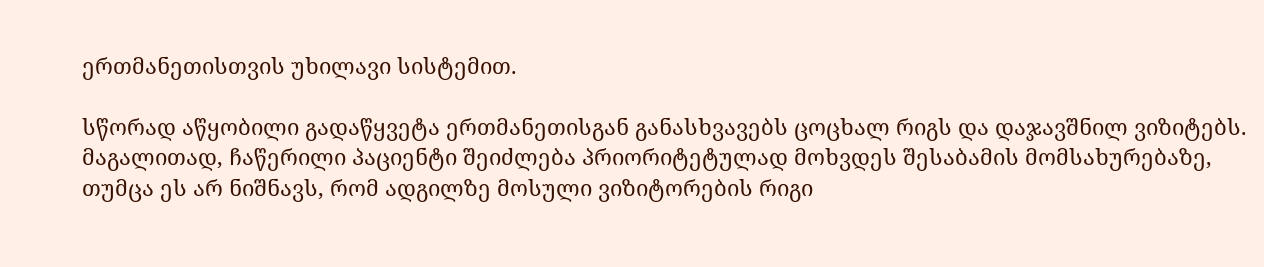ერთმანეთისთვის უხილავი სისტემით.

სწორად აწყობილი გადაწყვეტა ერთმანეთისგან განასხვავებს ცოცხალ რიგს და დაჯავშნილ ვიზიტებს. მაგალითად, ჩაწერილი პაციენტი შეიძლება პრიორიტეტულად მოხვდეს შესაბამის მომსახურებაზე, თუმცა ეს არ ნიშნავს, რომ ადგილზე მოსული ვიზიტორების რიგი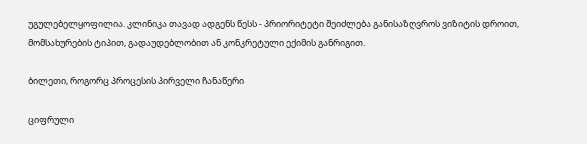უგულებელყოფილია. კლინიკა თავად ადგენს წესს - პრიორიტეტი შეიძლება განისაზღვროს ვიზიტის დროით, მომსახურების ტიპით, გადაუდებლობით ან კონკრეტული ექიმის განრიგით.

ბილეთი, როგორც პროცესის პირველი ჩანაწერი

ციფრული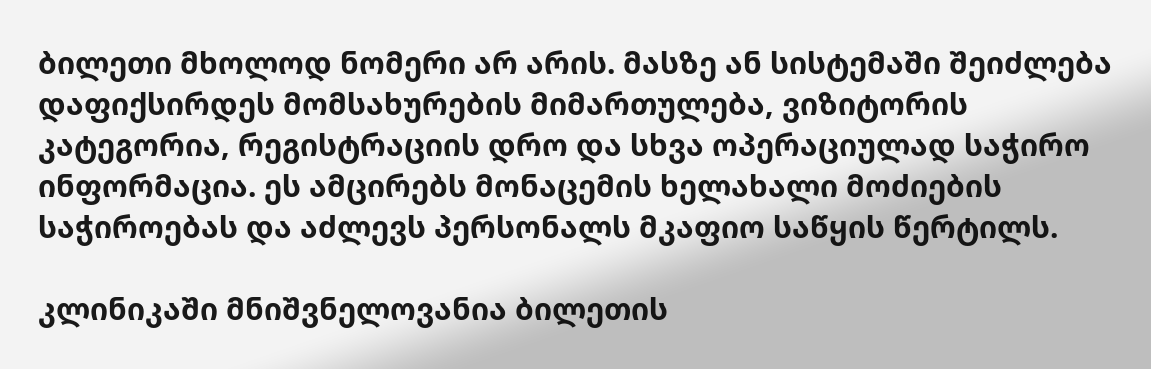ბილეთი მხოლოდ ნომერი არ არის. მასზე ან სისტემაში შეიძლება დაფიქსირდეს მომსახურების მიმართულება, ვიზიტორის კატეგორია, რეგისტრაციის დრო და სხვა ოპერაციულად საჭირო ინფორმაცია. ეს ამცირებს მონაცემის ხელახალი მოძიების საჭიროებას და აძლევს პერსონალს მკაფიო საწყის წერტილს.

კლინიკაში მნიშვნელოვანია ბილეთის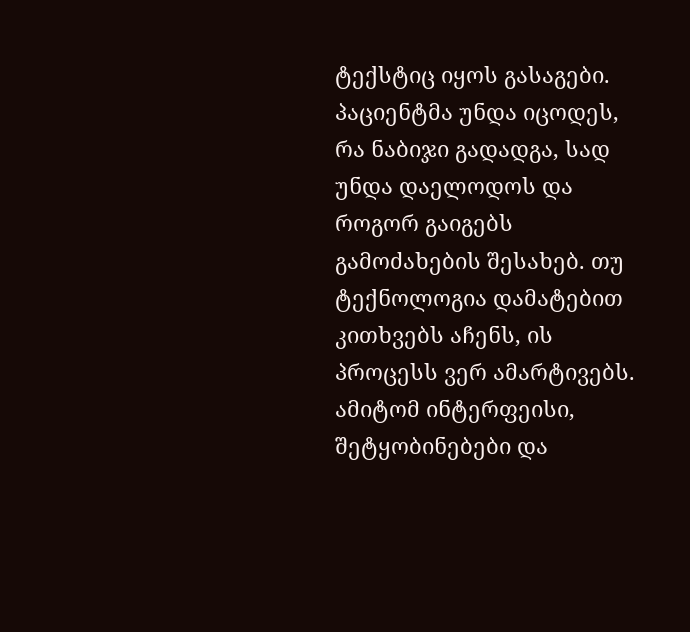ტექსტიც იყოს გასაგები. პაციენტმა უნდა იცოდეს, რა ნაბიჯი გადადგა, სად უნდა დაელოდოს და როგორ გაიგებს გამოძახების შესახებ. თუ ტექნოლოგია დამატებით კითხვებს აჩენს, ის პროცესს ვერ ამარტივებს. ამიტომ ინტერფეისი, შეტყობინებები და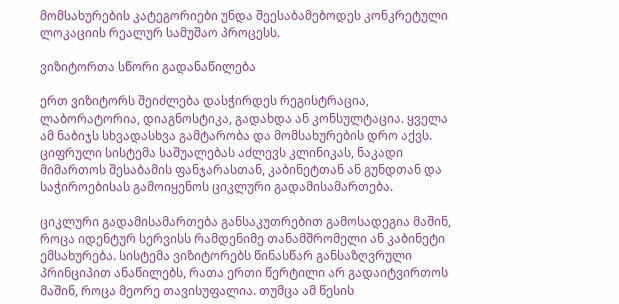მომსახურების კატეგორიები უნდა შეესაბამებოდეს კონკრეტული ლოკაციის რეალურ სამუშაო პროცესს.

ვიზიტორთა სწორი გადანაწილება

ერთ ვიზიტორს შეიძლება დასჭირდეს რეგისტრაცია, ლაბორატორია, დიაგნოსტიკა, გადახდა ან კონსულტაცია. ყველა ამ ნაბიჯს სხვადასხვა გამტარობა და მომსახურების დრო აქვს. ციფრული სისტემა საშუალებას აძლევს კლინიკას, ნაკადი მიმართოს შესაბამის ფანჯარასთან, კაბინეტთან ან გუნდთან და საჭიროებისას გამოიყენოს ციკლური გადამისამართება.

ციკლური გადამისამართება განსაკუთრებით გამოსადეგია მაშინ, როცა იდენტურ სერვისს რამდენიმე თანამშრომელი ან კაბინეტი ემსახურება. სისტემა ვიზიტორებს წინასწარ განსაზღვრული პრინციპით ანაწილებს, რათა ერთი წერტილი არ გადაიტვირთოს მაშინ, როცა მეორე თავისუფალია. თუმცა ამ წესის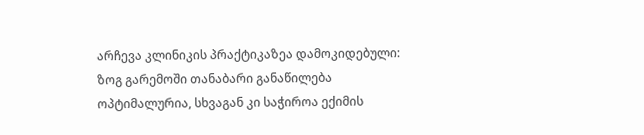არჩევა კლინიკის პრაქტიკაზეა დამოკიდებული: ზოგ გარემოში თანაბარი განაწილება ოპტიმალურია, სხვაგან კი საჭიროა ექიმის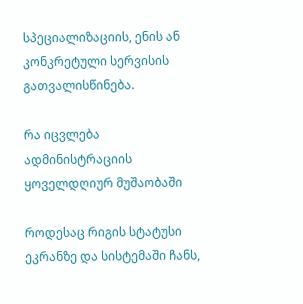სპეციალიზაციის, ენის ან კონკრეტული სერვისის გათვალისწინება.

რა იცვლება ადმინისტრაციის ყოველდღიურ მუშაობაში

როდესაც რიგის სტატუსი ეკრანზე და სისტემაში ჩანს,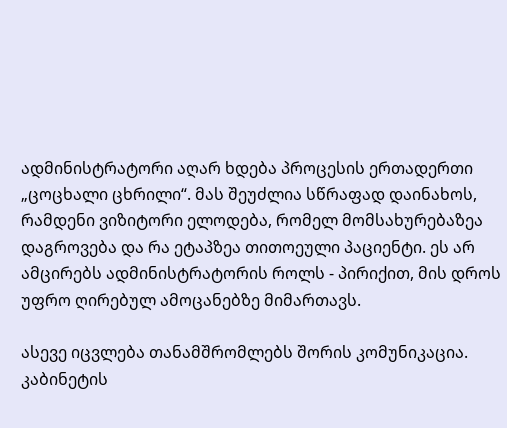ადმინისტრატორი აღარ ხდება პროცესის ერთადერთი „ცოცხალი ცხრილი“. მას შეუძლია სწრაფად დაინახოს, რამდენი ვიზიტორი ელოდება, რომელ მომსახურებაზეა დაგროვება და რა ეტაპზეა თითოეული პაციენტი. ეს არ ამცირებს ადმინისტრატორის როლს - პირიქით, მის დროს უფრო ღირებულ ამოცანებზე მიმართავს.

ასევე იცვლება თანამშრომლებს შორის კომუნიკაცია. კაბინეტის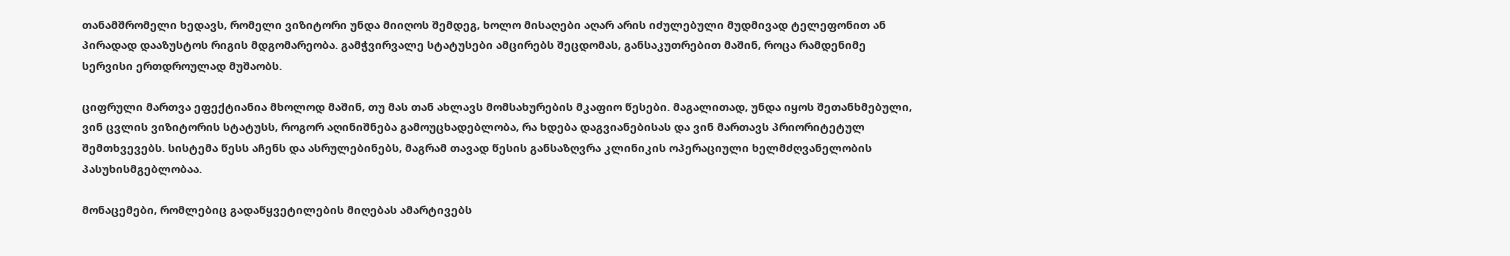თანამშრომელი ხედავს, რომელი ვიზიტორი უნდა მიიღოს შემდეგ, ხოლო მისაღები აღარ არის იძულებული მუდმივად ტელეფონით ან პირადად დააზუსტოს რიგის მდგომარეობა. გამჭვირვალე სტატუსები ამცირებს შეცდომას, განსაკუთრებით მაშინ, როცა რამდენიმე სერვისი ერთდროულად მუშაობს.

ციფრული მართვა ეფექტიანია მხოლოდ მაშინ, თუ მას თან ახლავს მომსახურების მკაფიო წესები. მაგალითად, უნდა იყოს შეთანხმებული, ვინ ცვლის ვიზიტორის სტატუსს, როგორ აღინიშნება გამოუცხადებლობა, რა ხდება დაგვიანებისას და ვინ მართავს პრიორიტეტულ შემთხვევებს. სისტემა წესს აჩენს და ასრულებინებს, მაგრამ თავად წესის განსაზღვრა კლინიკის ოპერაციული ხელმძღვანელობის პასუხისმგებლობაა.

მონაცემები, რომლებიც გადაწყვეტილების მიღებას ამარტივებს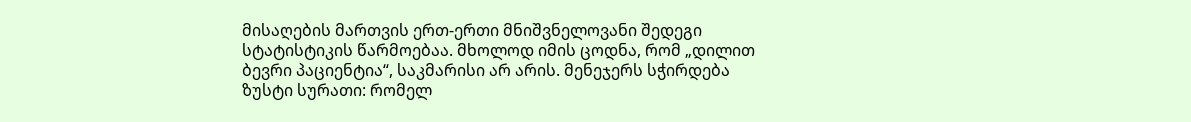მისაღების მართვის ერთ-ერთი მნიშვნელოვანი შედეგი სტატისტიკის წარმოებაა. მხოლოდ იმის ცოდნა, რომ „დილით ბევრი პაციენტია“, საკმარისი არ არის. მენეჯერს სჭირდება ზუსტი სურათი: რომელ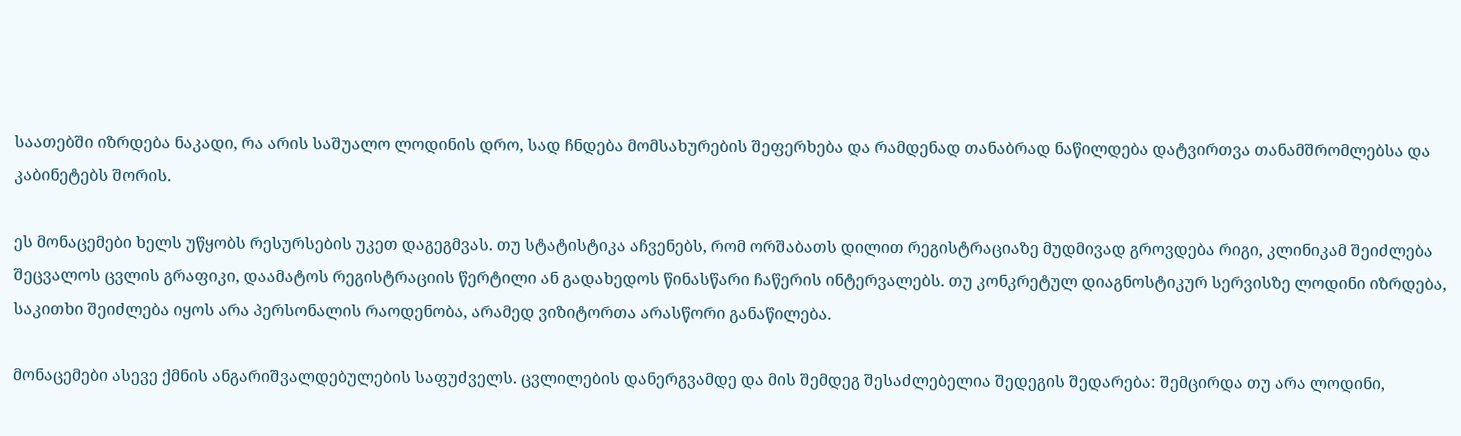საათებში იზრდება ნაკადი, რა არის საშუალო ლოდინის დრო, სად ჩნდება მომსახურების შეფერხება და რამდენად თანაბრად ნაწილდება დატვირთვა თანამშრომლებსა და კაბინეტებს შორის.

ეს მონაცემები ხელს უწყობს რესურსების უკეთ დაგეგმვას. თუ სტატისტიკა აჩვენებს, რომ ორშაბათს დილით რეგისტრაციაზე მუდმივად გროვდება რიგი, კლინიკამ შეიძლება შეცვალოს ცვლის გრაფიკი, დაამატოს რეგისტრაციის წერტილი ან გადახედოს წინასწარი ჩაწერის ინტერვალებს. თუ კონკრეტულ დიაგნოსტიკურ სერვისზე ლოდინი იზრდება, საკითხი შეიძლება იყოს არა პერსონალის რაოდენობა, არამედ ვიზიტორთა არასწორი განაწილება.

მონაცემები ასევე ქმნის ანგარიშვალდებულების საფუძველს. ცვლილების დანერგვამდე და მის შემდეგ შესაძლებელია შედეგის შედარება: შემცირდა თუ არა ლოდინი,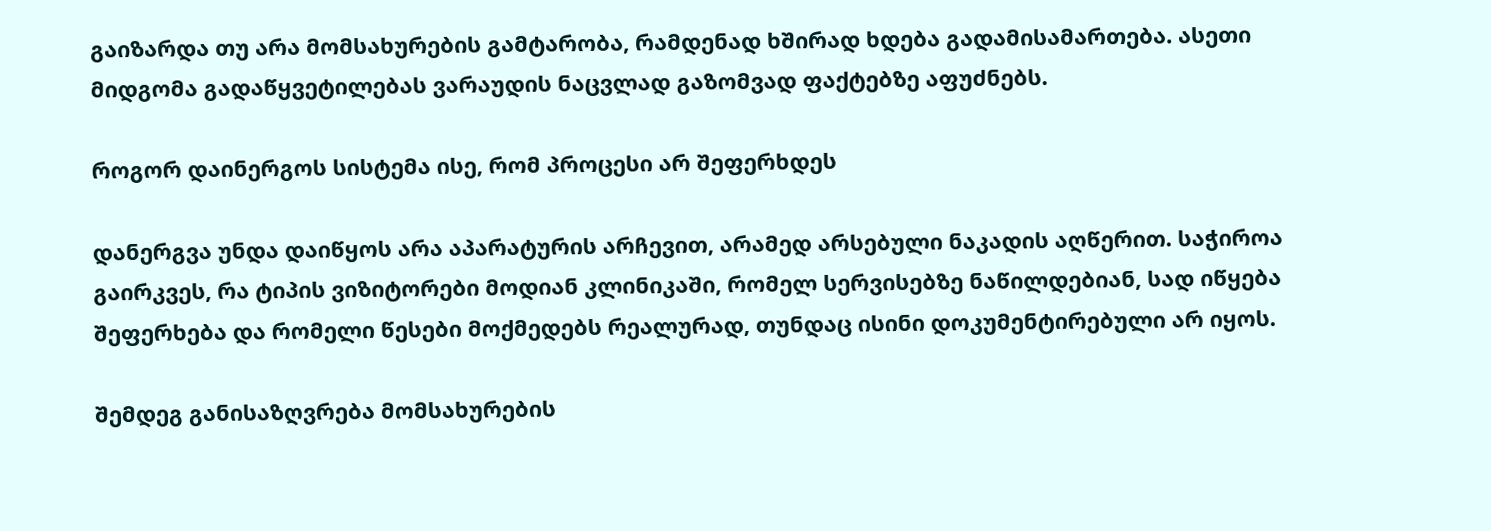გაიზარდა თუ არა მომსახურების გამტარობა, რამდენად ხშირად ხდება გადამისამართება. ასეთი მიდგომა გადაწყვეტილებას ვარაუდის ნაცვლად გაზომვად ფაქტებზე აფუძნებს.

როგორ დაინერგოს სისტემა ისე, რომ პროცესი არ შეფერხდეს

დანერგვა უნდა დაიწყოს არა აპარატურის არჩევით, არამედ არსებული ნაკადის აღწერით. საჭიროა გაირკვეს, რა ტიპის ვიზიტორები მოდიან კლინიკაში, რომელ სერვისებზე ნაწილდებიან, სად იწყება შეფერხება და რომელი წესები მოქმედებს რეალურად, თუნდაც ისინი დოკუმენტირებული არ იყოს.

შემდეგ განისაზღვრება მომსახურების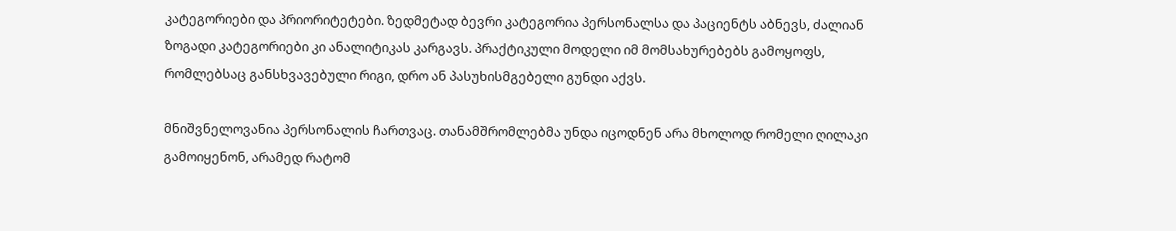კატეგორიები და პრიორიტეტები. ზედმეტად ბევრი კატეგორია პერსონალსა და პაციენტს აბნევს, ძალიან ზოგადი კატეგორიები კი ანალიტიკას კარგავს. პრაქტიკული მოდელი იმ მომსახურებებს გამოყოფს, რომლებსაც განსხვავებული რიგი, დრო ან პასუხისმგებელი გუნდი აქვს.

მნიშვნელოვანია პერსონალის ჩართვაც. თანამშრომლებმა უნდა იცოდნენ არა მხოლოდ რომელი ღილაკი გამოიყენონ, არამედ რატომ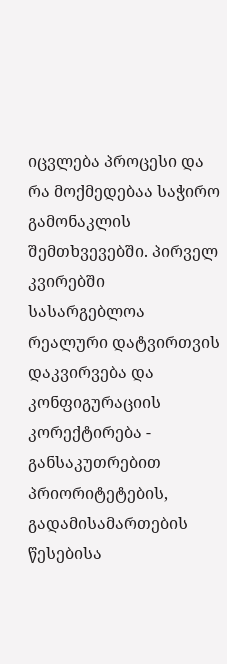იცვლება პროცესი და რა მოქმედებაა საჭირო გამონაკლის შემთხვევებში. პირველ კვირებში სასარგებლოა რეალური დატვირთვის დაკვირვება და კონფიგურაციის კორექტირება - განსაკუთრებით პრიორიტეტების, გადამისამართების წესებისა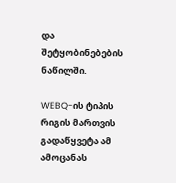და შეტყობინებების ნაწილში.

WEBQ-ის ტიპის რიგის მართვის გადაწყვეტა ამ ამოცანას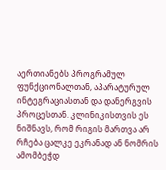აერთიანებს პროგრამულ ფუნქციონალთან, აპარატურულ ინტეგრაციასთან და დანერგვის პროცესთან. კლინიკისთვის ეს ნიშნავს, რომ რიგის მართვა არ რჩება ცალკე ეკრანად ან ნომრის ამომბეჭდ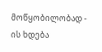მოწყობილობად - ის ხდება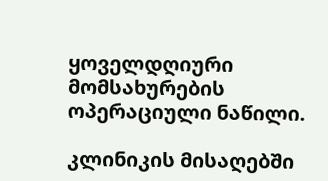ყოველდღიური მომსახურების ოპერაციული ნაწილი.

კლინიკის მისაღებში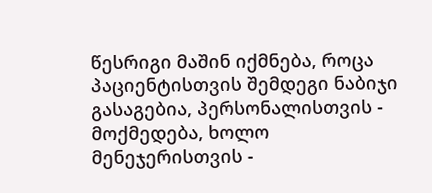წესრიგი მაშინ იქმნება, როცა პაციენტისთვის შემდეგი ნაბიჯი გასაგებია, პერსონალისთვის - მოქმედება, ხოლო მენეჯერისთვის -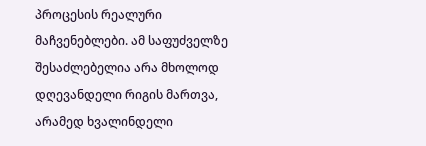პროცესის რეალური მაჩვენებლები. ამ საფუძველზე შესაძლებელია არა მხოლოდ დღევანდელი რიგის მართვა, არამედ ხვალინდელი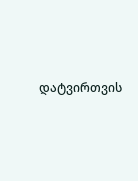დატვირთვის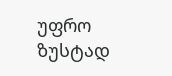უფრო ზუსტად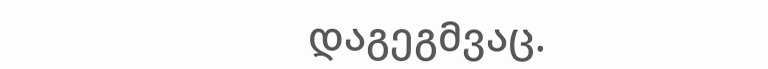დაგეგმვაც.